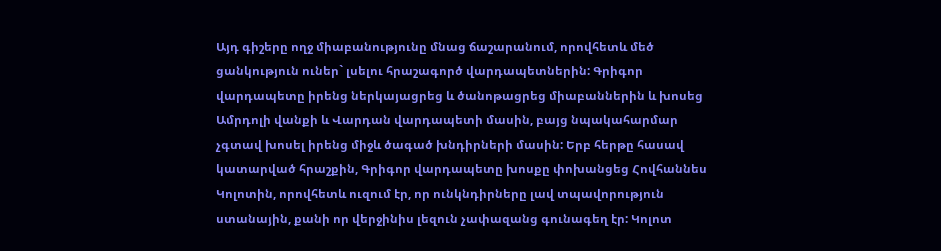Այդ գիշերը ողջ միաբանությունը մնաց ճաշարանում, որովհետև մեծ ցանկություն ուներ` լսելու հրաշագործ վարդապետներին: Գրիգոր վարդապետը իրենց ներկայացրեց և ծանոթացրեց միաբաններին և խոսեց Ամրդոլի վանքի և Վարդան վարդապետի մասին, բայց նպակահարմար չգտավ խոսել իրենց միջև ծագած խնդիրների մասին: Երբ հերթը հասավ կատարված հրաշքին, Գրիգոր վարդապետը խոսքը փոխանցեց Հովհաննես Կոլոտին, որովհետև ուզում էր, որ ունկնդիրները լավ տպավորություն ստանային, քանի որ վերջինիս լեզուն չափազանց գունագեղ էր: Կոլոտ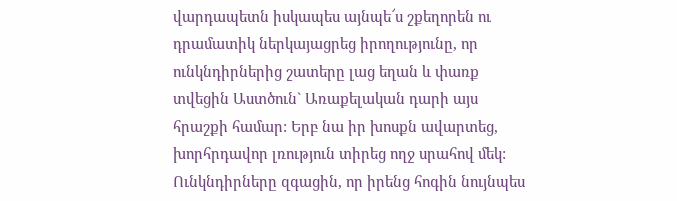վարդապետն իսկապես այնպե՜ս շքեղորեն ու դրամատիկ ներկայացրեց իրողությունը, որ ունկնդիրներից շատերը լաց եղան և փառք տվեցին Աստծուն` Առաքելական դարի այս հրաշքի համար: Երբ նա իր խոսքն ավարտեց, խորհրդավոր լռություն տիրեց ողջ սրահով մեկ: Ունկնդիրները զգացին, որ իրենց հոգին նույնպես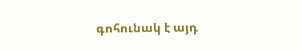գոհունակ է այդ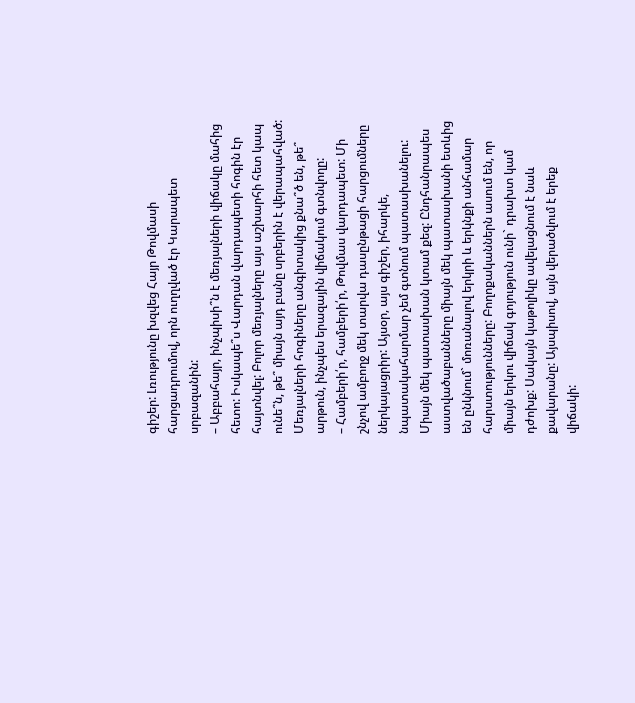գիշեր: Լռությունը խզվեց Հայր Թովմասի հարցադրումով, որն ուղղված էր Կարապետ սրբազանին:
– Աբբահայր, ինչպիսի՞ն է մեռյալների վիճակը մահից հետո: Իսկապե՞ս Վարդան վարդապետի հոգին էր հայտնվել: Բոլոր մեռյալները այս աշխարհի հետ կապ ունե՞ն, թե՞ միայն այդ բանը սրբերին է վերապահված: Մեռյալների հոգիները անգիտակից քնա՞ծ են, թե՞ արթուն, ինչպես երազային վիճակում գտնվողը:
– Համբերի՛ր, համբերի՛ր, Թովմաս վարդապետ: Մի շնչով ամբողջ մեկ տարվա դասընթացի հարցումները ներկայացրիր: Այսօր, այս գիշեր, իհարկե, նպատակահարմար չեմ գտնում պատասխանելու: Միայն մեկ պատասխան կտամ քեզ: Ընդհանրապես աստվածաբանները միայն մեկ պատասխանի ետևից են ընկնում` մոռանալով երկրի և երկնքի անհամար հարստությունները: Բողոքականներն ասում են, որ միայն երկու վիճակ գոյություն ունի` դրախտ կամ դժոխք: Սակայն կաթոլիկը ավելացնում է նաև քավարանը: Այսպիսով, այն վերածվում է երեք վիճակի: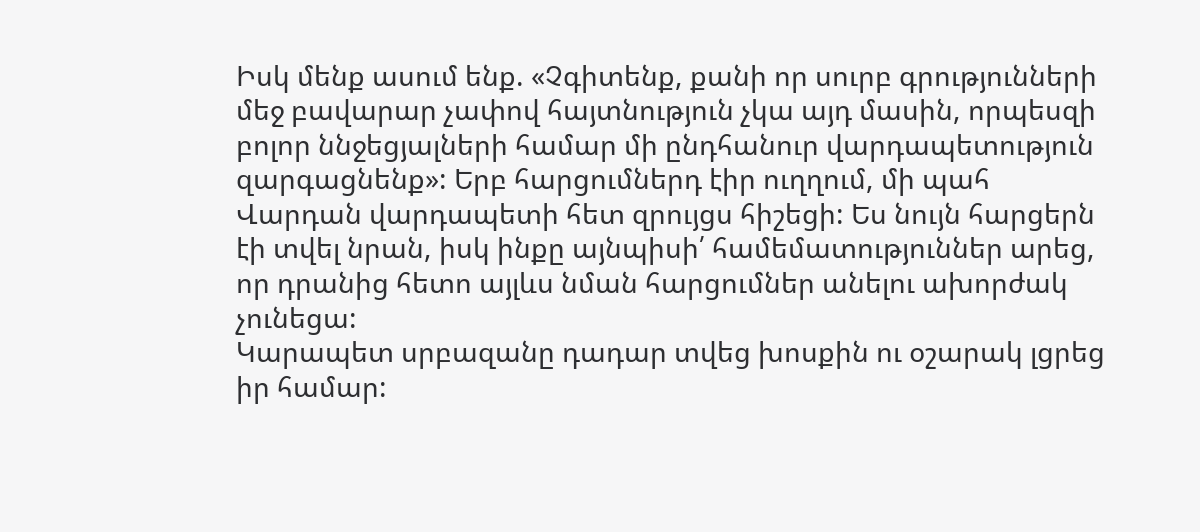Իսկ մենք ասում ենք. «Չգիտենք, քանի որ սուրբ գրությունների մեջ բավարար չափով հայտնություն չկա այդ մասին, որպեսզի բոլոր ննջեցյալների համար մի ընդհանուր վարդապետություն զարգացնենք»: Երբ հարցումներդ էիր ուղղում, մի պահ Վարդան վարդապետի հետ զրույցս հիշեցի: Ես նույն հարցերն էի տվել նրան, իսկ ինքը այնպիսի՛ համեմատություններ արեց, որ դրանից հետո այլևս նման հարցումներ անելու ախորժակ չունեցա:
Կարապետ սրբազանը դադար տվեց խոսքին ու օշարակ լցրեց իր համար: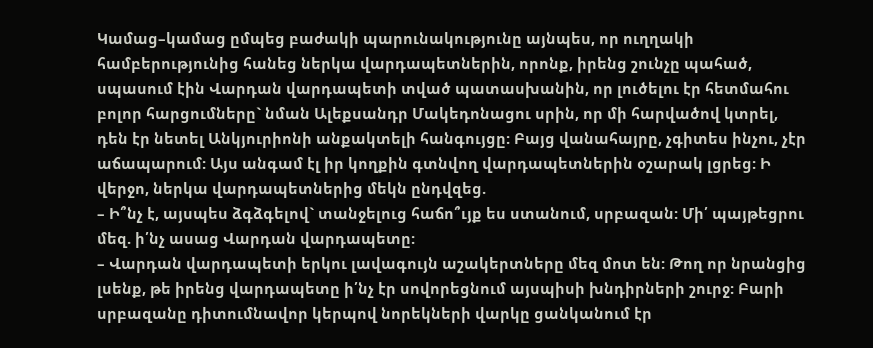Կամաց–կամաց ըմպեց բաժակի պարունակությունը այնպես, որ ուղղակի համբերությունից հանեց ներկա վարդապետներին, որոնք, իրենց շունչը պահած, սպասում էին Վարդան վարդապետի տված պատասխանին, որ լուծելու էր հետմահու բոլոր հարցումները` նման Ալեքսանդր Մակեդոնացու սրին, որ մի հարվածով կտրել, դեն էր նետել Անկյուրիոնի անքակտելի հանգույցը: Բայց վանահայրը, չգիտես ինչու, չէր աճապարում: Այս անգամ էլ իր կողքին գտնվող վարդապետներին օշարակ լցրեց: Ի վերջո, ներկա վարդապետներից մեկն ընդվզեց.
– Ի՞նչ է, այսպես ձգձգելով` տանջելուց հաճո՞ւյք ես ստանում, սրբազան: Մի՛ պայթեցրու մեզ. ի՛նչ ասաց Վարդան վարդապետը:
– Վարդան վարդապետի երկու լավագույն աշակերտները մեզ մոտ են: Թող որ նրանցից լսենք, թե իրենց վարդապետը ի՛նչ էր սովորեցնում այսպիսի խնդիրների շուրջ: Բարի սրբազանը դիտումնավոր կերպով նորեկների վարկը ցանկանում էր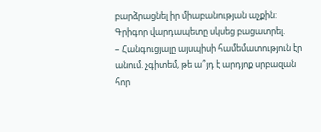բարձրացնել իր միաբանության աչքին: Գրիգոր վարդապետը սկսեց բացատրել.
– Հանգուցյալը այսպիսի համեմատություն էր անում. չգիտեմ, թե ա՞յդ է արդյոք սրբազան հոր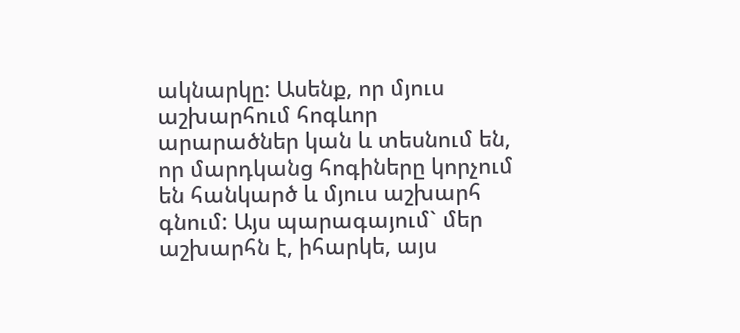ակնարկը: Ասենք, որ մյուս աշխարհում հոգևոր արարածներ կան և տեսնում են, որ մարդկանց հոգիները կորչում են հանկարծ և մյուս աշխարհ գնում: Այս պարագայում` մեր աշխարհն է, իհարկե, այս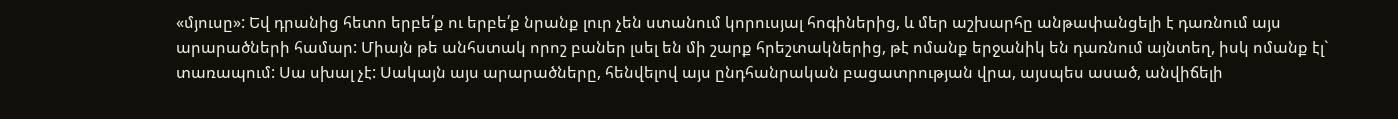«մյուսը»: Եվ դրանից հետո երբե՛ք ու երբե՛ք նրանք լուր չեն ստանում կորուսյալ հոգիներից, և մեր աշխարհը անթափանցելի է դառնում այս արարածների համար: Միայն թե անհստակ որոշ բաներ լսել են մի շարք հրեշտակներից, թէ ոմանք երջանիկ են դառնում այնտեղ, իսկ ոմանք էլ` տառապում: Սա սխալ չէ: Սակայն այս արարածները, հենվելով այս ընդհանրական բացատրության վրա, այսպես ասած, անվիճելի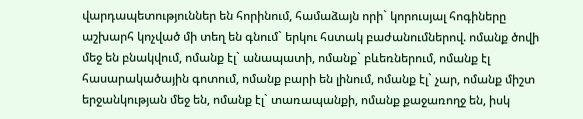վարդապետություններ են հորինում, համաձայն որի` կորուսյալ հոգիները աշխարհ կոչված մի տեղ են գնում` երկու հստակ բաժանումներով. ոմանք ծովի մեջ են բնակվում, ոմանք էլ` անապատի, ոմանք` բևեռներում, ոմանք էլ հասարակածային գոտում, ոմանք բարի են լինում, ոմանք էլ` չար, ոմանք միշտ երջանկության մեջ են, ոմանք էլ` տառապանքի, ոմանք քաջառողջ են, իսկ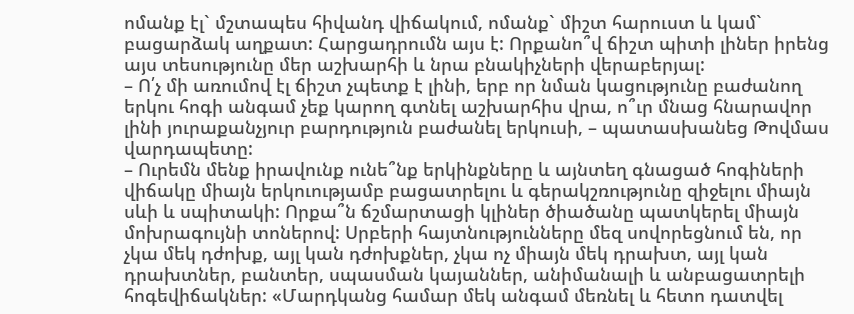ոմանք էլ` մշտապես հիվանդ վիճակում, ոմանք` միշտ հարուստ և կամ` բացարձակ աղքատ: Հարցադրումն այս է: Որքանո՞վ ճիշտ պիտի լիներ իրենց այս տեսությունը մեր աշխարհի և նրա բնակիչների վերաբերյալ:
– Ո՛չ մի առումով էլ ճիշտ չպետք է լինի, երբ որ նման կացությունը բաժանող երկու հոգի անգամ չեք կարող գտնել աշխարհիս վրա, ո՞ւր մնաց հնարավոր լինի յուրաքանչյուր բարդություն բաժանել երկուսի, – պատասխանեց Թովմաս վարդապետը:
– Ուրեմն մենք իրավունք ունե՞նք երկինքները և այնտեղ գնացած հոգիների վիճակը միայն երկուությամբ բացատրելու և գերակշռությունը զիջելու միայն սևի և սպիտակի: Որքա՞ն ճշմարտացի կլիներ ծիածանը պատկերել միայն մոխրագույնի տոներով: Սրբերի հայտնությունները մեզ սովորեցնում են, որ չկա մեկ դժոխք, այլ կան դժոխքներ, չկա ոչ միայն մեկ դրախտ, այլ կան դրախտներ, բանտեր, սպասման կայաններ, անիմանալի և անբացատրելի հոգեվիճակներ: «Մարդկանց համար մեկ անգամ մեռնել և հետո դատվել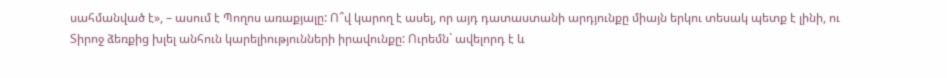սահմանված է», – ասում է Պողոս առաքյալը: Ո՞վ կարող է ասել, որ այդ դատաստանի արդյունքը միայն երկու տեսակ պետք է լինի, ու Տիրոջ ձեռքից խլել անհուն կարելիությունների իրավունքը: Ուրեմն` ավելորդ է և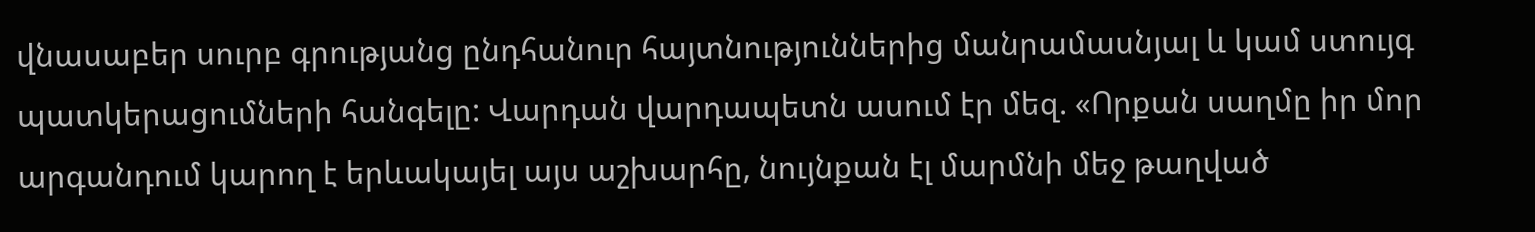վնասաբեր սուրբ գրությանց ընդհանուր հայտնություններից մանրամասնյալ և կամ ստույգ պատկերացումների հանգելը: Վարդան վարդապետն ասում էր մեզ. «Որքան սաղմը իր մոր արգանդում կարող է երևակայել այս աշխարհը, նույնքան էլ մարմնի մեջ թաղված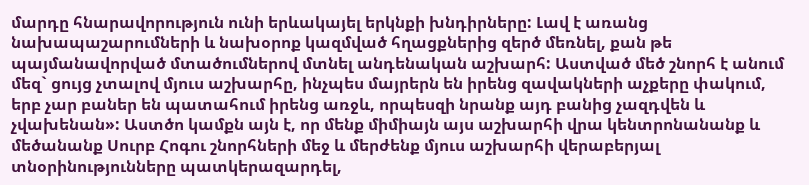մարդը հնարավորություն ունի երևակայել երկնքի խնդիրները: Լավ է առանց նախապաշարումների և նախօրոք կազմված հղացքներից զերծ մեռնել, քան թե պայմանավորված մտածումներով մտնել անդենական աշխարհ: Աստված մեծ շնորհ է անում մեզ` ցույց չտալով մյուս աշխարհը, ինչպես մայրերն են իրենց զավակների աչքերը փակում, երբ չար բաներ են պատահում իրենց առջև, որպեսզի նրանք այդ բանից չազդվեն և չվախենան»: Աստծո կամքն այն է, որ մենք միմիայն այս աշխարհի վրա կենտրոնանանք և մեծանանք Սուրբ Հոգու շնորհների մեջ և մերժենք մյուս աշխարհի վերաբերյալ տնօրինությունները պատկերազարդել,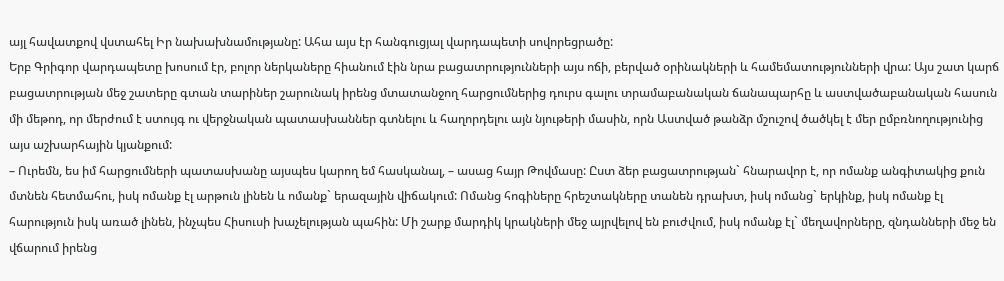այլ հավատքով վստահել Իր նախախնամությանը: Ահա այս էր հանգուցյալ վարդապետի սովորեցրածը:
Երբ Գրիգոր վարդապետը խոսում էր, բոլոր ներկաները հիանում էին նրա բացատրությունների այս ոճի, բերված օրինակների և համեմատությունների վրա: Այս շատ կարճ բացատրության մեջ շատերը գտան տարիներ շարունակ իրենց մտատանջող հարցումներից դուրս գալու տրամաբանական ճանապարհը և աստվածաբանական հասուն մի մեթոդ, որ մերժում է ստույգ ու վերջնական պատասխաններ գտնելու և հաղորդելու այն նյութերի մասին, որն Աստված թանձր մշուշով ծածկել է մեր ըմբռնողությունից այս աշխարհային կյանքում:
– Ուրեմն, ես իմ հարցումների պատասխանը այսպես կարող եմ հասկանալ, – ասաց հայր Թովմասը: Ըստ ձեր բացատրության` հնարավոր է, որ ոմանք անգիտակից քուն մտնեն հետմահու, իսկ ոմանք էլ արթուն լինեն և ոմանք` երազային վիճակում: Ոմանց հոգիները հրեշտակները տանեն դրախտ, իսկ ոմանց` երկինք, իսկ ոմանք էլ հարություն իսկ առած լինեն, ինչպես Հիսուսի խաչելության պահին: Մի շարք մարդիկ կրակների մեջ այրվելով են բուժվում, իսկ ոմանք էլ` մեղավորները, զնդանների մեջ են վճարում իրենց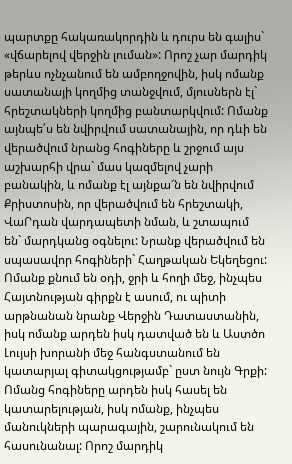պարտքը հակառակորդին և դուրս են գալիս` «վճարելով վերջին լուման»: Որոշ չար մարդիկ թերևս ոչնչանում են ամբողջովին, իսկ ոմանք սատանայի կողմից տանջվում, մյուսներն էլ` հրեշտակների կողմից բանտարկվում: Ոմանք այնպե՛ս են նվիրվում սատանային, որ դևի են վերածվում նրանց հոգիները և շրջում այս աշխարհի վրա` մաս կազմելով չարի բանակին, և ոմանք էլ այնքա՜ն են նվիրվում Քրիստոսին, որ վերածվում են հրեշտակի, ՎաՐդան վարդապետի նման, և շտապում են` մարդկանց օգնելու: Նրանք վերածվում են սպասավոր հոգիների` Հաղթական Եկեղեցու: Ոմանք քնում են օդի, ջրի և հողի մեջ, ինչպես Հայտնության գիրքն է ասում, ու պիտի արթնանան նրանք Վերջին Դատաստանին, իսկ ոմանք արդեն իսկ դատված են և Աստծո Լույսի խորանի մեջ հանգստանում են կատարյալ գիտակցությամբ` ըստ նույն Գրքի: Ոմանց հոգիները արդեն իսկ հասել են կատարելության, իսկ ոմանք, ինչպես մանուկների պարագային, շարունակում են հասունանալ: Որոշ մարդիկ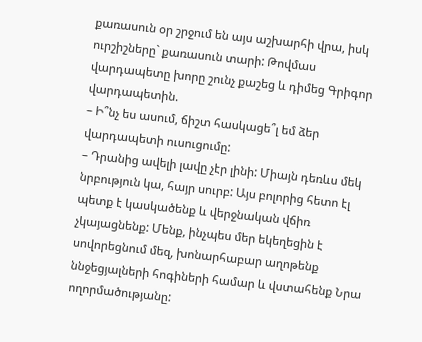քառասուն օր շրջում են այս աշխարհի վրա, իսկ ուրշիշները` քառասուն տարի: Թովմաս վարդապետը խորը շունչ քաշեց և դիմեց Գրիգոր վարդապետին.
– Ի՞նչ ես ասում, ճիշտ հասկացե՞լ եմ ձեր վարդապետի ուսուցումը:
– Դրանից ավելի լավը չէր լինի: Միայն դեռևս մեկ նրբություն կա, հայր սուրբ: Այս բոլորից հետո էլ պետք է կասկածենք և վերջնական վճիռ չկայացնենք: Մենք, ինչպես մեր եկեղեցին է սովորեցնում մեզ, խոնարհաբար աղոթենք ննջեցյալների հոգիների համար և վստահենք Նրա ողորմածությանը: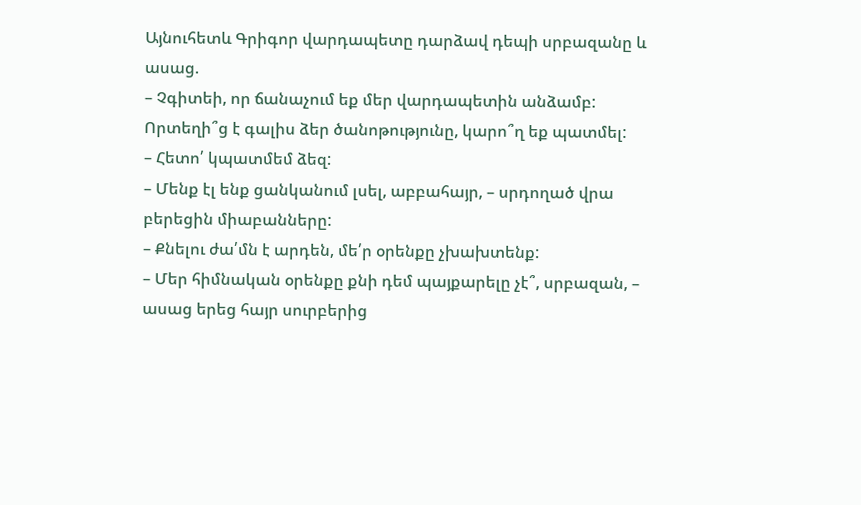Այնուհետև Գրիգոր վարդապետը դարձավ դեպի սրբազանը և ասաց.
– Չգիտեի, որ ճանաչում եք մեր վարդապետին անձամբ: Որտեղի՞ց է գալիս ձեր ծանոթությունը, կարո՞ղ եք պատմել:
– Հետո՛ կպատմեմ ձեզ:
– Մենք էլ ենք ցանկանում լսել, աբբահայր, – սրդողած վրա բերեցին միաբանները:
– Քնելու ժա՛մն է արդեն, մե՛ր օրենքը չխախտենք:
– Մեր հիմնական օրենքը քնի դեմ պայքարելը չէ՞, սրբազան, – ասաց երեց հայր սուրբերից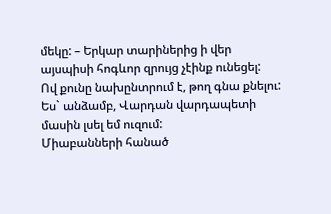մեկը: – Երկար տարիներից ի վեր այսպիսի հոգևոր զրույց չէինք ունեցել:
Ով քունը նախընտրում է, թող գնա քնելու: Ես` անձամբ, Վարդան վարդապետի մասին լսել եմ ուզում:
Միաբանների հանած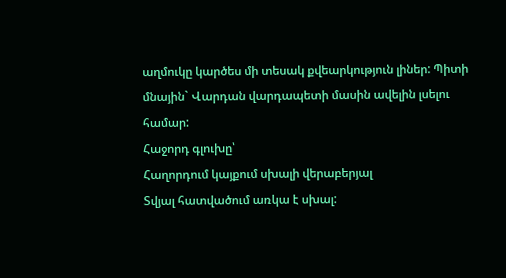աղմուկը կարծես մի տեսակ քվեարկություն լիներ: Պիտի մնային` Վարդան վարդապետի մասին ավելին լսելու համար:
Հաջորդ գլուխը՝
Հաղորդում կայքում սխալի վերաբերյալ
Տվյալ հատվածում առկա է սխալ: